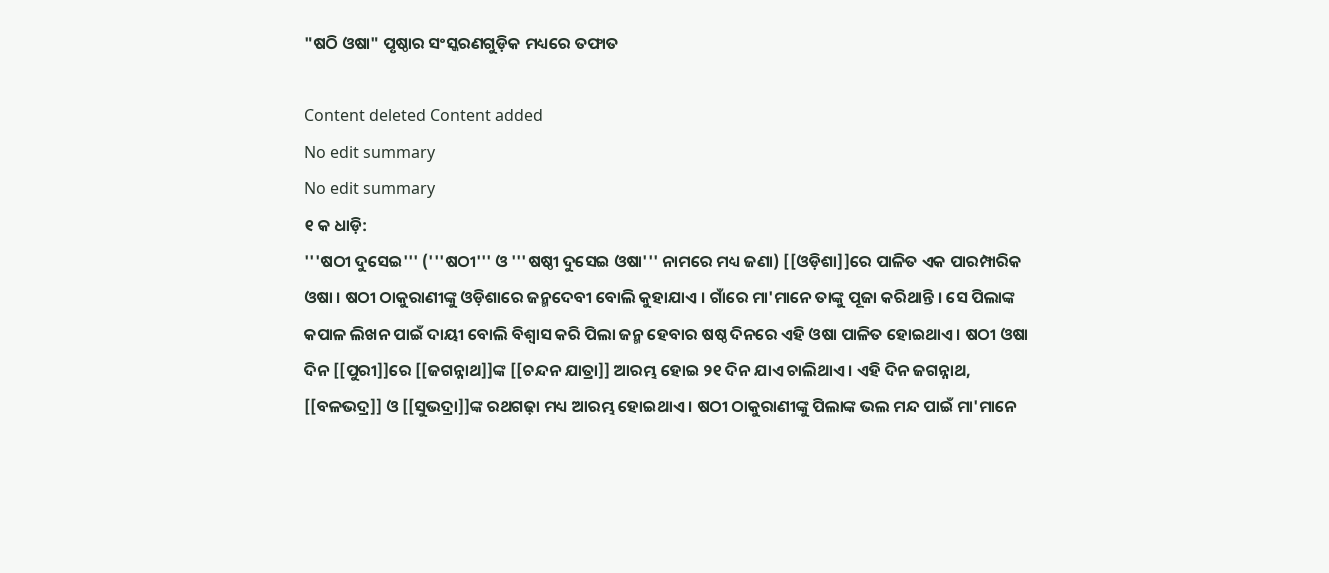"ଷଠି ଓଷା" ପୃଷ୍ଠାର ସଂସ୍କରଣ‌ଗୁଡ଼ିକ ମଧ୍ୟରେ ତଫାତ

Content deleted Content added
No edit summary
No edit summary
୧ କ ଧାଡ଼ି:
'''ଷଠୀ ଦୁସେଇ''' ('''ଷଠୀ''' ଓ '''ଷଷ୍ଠୀ ଦୁସେଇ ଓଷା''' ନାମରେ ମଧ୍ୟ ଜଣା) [[ଓଡ଼ିଶା]]ରେ ପାଳିତ ଏକ ପାରମ୍ପାରିକ ଓଷା । ଷଠୀ ଠାକୁରାଣୀଙ୍କୁ ଓଡ଼ିଶାରେ ଜନ୍ମଦେବୀ ବୋଲି କୁହାଯାଏ । ଗାଁରେ ମା'ମାନେ ତାଙ୍କୁ ପୂଜା କରିଥାନ୍ତି । ସେ ପିଲାଙ୍କ କପାଳ ଲିଖନ ପାଇଁ ଦାୟୀ ବୋଲି ବିଶ୍ୱାସ କରି ପିଲା ଜନ୍ମ ହେବାର ଷଷ୍ଠ ଦିନରେ ଏହି ଓଷା ପାଳିତ ହୋଇଥାଏ । ଷଠୀ ଓଷା ଦିନ [[ପୁରୀ]]ରେ [[ଜଗନ୍ନାଥ]]ଙ୍କ [[ଚନ୍ଦନ ଯାତ୍ରା]] ଆରମ୍ଭ ହୋଇ ୨୧ ଦିନ ଯାଏ ଚାଲିଥାଏ । ଏହି ଦିନ ଜଗନ୍ନାଥ, [[ବଳଭଦ୍ର]] ଓ [[ସୁଭଦ୍ରା]]ଙ୍କ ରଥଗଢ଼ା ମଧ୍ୟ ଆରମ୍ଭ ହୋଇଥାଏ । ଷଠୀ ଠାକୁରାଣୀଙ୍କୁ ପିଲାଙ୍କ ଭଲ ମନ୍ଦ ପାଇଁ ମା'ମାନେ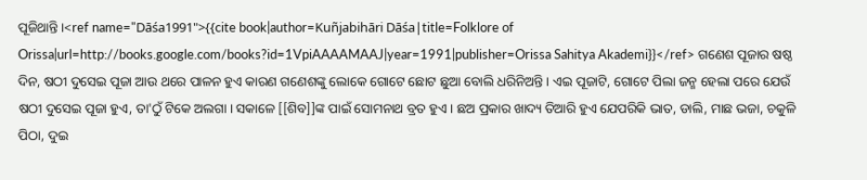ପୂଜିଥାନ୍ତି ।<ref name="Dāśa1991">{{cite book|author=Kuñjabihāri Dāśa|title=Folklore of Orissa|url=http://books.google.com/books?id=1VpiAAAAMAAJ|year=1991|publisher=Orissa Sahitya Akademi}}</ref> ଗଣେଶ ପୂଜାର ଷଷ୍ଠ ଦିନ, ଷଠୀ ଦୁସେଇ ପୂଜା ଆଉ ଥରେ ପାଳନ ହୁଏ କାରଣ ଗଣେଶଙ୍କୁ ଲୋକେ ଗୋଟେ ଛୋଟ ଛୁଆ ବୋଲି ଧରିନିଅନ୍ତି । ଏଇ ପୂଜାଟି, ଗୋଟେ ପିଲା ଜନ୍ମ ହେଲା ପରେ ଯେଉଁ ଷଠୀ ଦୁସେଇ ପୂଜା ହୁଏ, ତା'ଠୁଁ ଟିକେ ଅଲଗା । ସକାଳେ [[ଶିବ]]ଙ୍କ ପାଇଁ ସୋମନାଥ ବ୍ରତ ହୁଏ । ଛଅ ପ୍ରକାର ଖାଦ୍ୟ ତିଆରି ହୁଏ ଯେପରିକି ଭାତ, ଡାଲି, ମାଛ ଭଜା, ଚକୁଳି ପିଠା, ଦୁଇ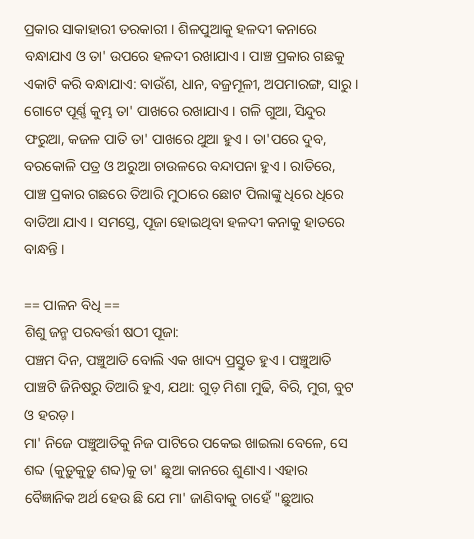ପ୍ରକାର ସାକାହାରୀ ତରକାରୀ । ଶିଳପୁଆକୁ ହଳଦୀ କନାରେ ବନ୍ଧାଯାଏ ଓ ତା' ଉପରେ ହଳଦୀ ରଖାଯାଏ । ପାଞ୍ଚ ପ୍ରକାର ଗଛକୁ ଏକାଟି କରି ବନ୍ଧାଯାଏ: ବାଉଁଶ, ଧାନ, ବଜ୍ରମୂଳୀ, ଅପମାରଙ୍ଗ, ସାରୁ । ଗୋଟେ ପୂର୍ଣ୍ଣ କୁମ୍ଭ ତା' ପାଖରେ ରଖାଯାଏ । ଗଳି ଗୁଆ, ସିନ୍ଦୁର ଫରୁଆ, କଜଳ ପାତି ତା' ପାଖରେ ଥୁଆ ହୁଏ । ତା'ପରେ ଦୁବ, ବରକୋଳି ପତ୍ର ଓ ଅରୁଆ ଚାଉଳରେ ବନ୍ଦାପନା ହୁଏ । ରାତିରେ, ପାଞ୍ଚ ପ୍ରକାର ଗଛରେ ତିଆରି ମୁଠାରେ ଛୋଟ ପିଲାଙ୍କୁ ଧିରେ ଧିରେ ବାଡିଆ ଯାଏ । ସମସ୍ତେ, ପୂଜା ହୋଇଥିବା ହଳଦୀ କନାକୁ ହାତରେ ବାନ୍ଧନ୍ତି ।

== ପାଳନ ବିଧି ==
ଶିଶୁ ଜନ୍ମ ପରବର୍ତ୍ତୀ ଷଠୀ ପୂଜା:
ପଞ୍ଚମ ଦିନ, ପଞ୍ଚୁଆତି ବୋଲି ଏକ ଖାଦ୍ୟ ପ୍ରସ୍ତୁତ ହୁଏ । ପଞ୍ଚୁଆତି ପାଞ୍ଚଟି ଜିନିଷରୁ ତିଆରି ହୁଏ, ଯଥା: ଗୁଡ଼ ମିଶା ମୁଢି, ବିରି, ମୁଗ, ବୁଟ ଓ ହରଡ଼।
ମା' ନିଜେ ପଞ୍ଚୁଆତିକୁ ନିଜ ପାଟିରେ ପକେଇ ଖାଇଲା ବେଳେ, ସେ ଶବ୍ଦ (କୁଡ଼ୁକୁଡ଼ୁ ଶବ୍ଦ)କୁ ତା' ଛୁଆ କାନରେ ଶୁଣାଏ। ଏହାର ବୈଜ୍ଞାନିକ ଅର୍ଥ ହେଉ ଛି ଯେ ମା' ଜାଣିବାକୁ ଚାହେଁ "ଛୁଆର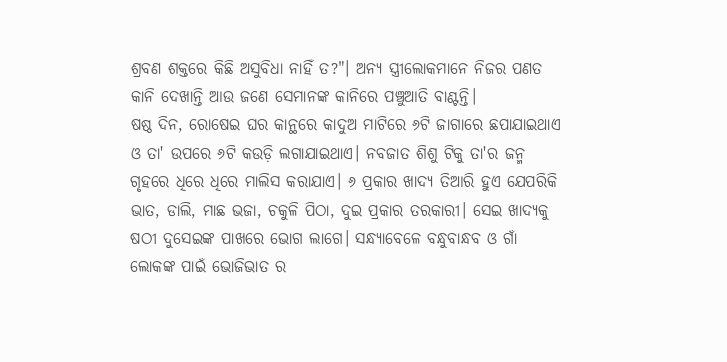ଶ୍ରବଣ ଶକ୍ତରେ କିଛି ଅସୁବିଧା ନାହିଁ ତ?"। ଅନ୍ୟ ସ୍ତ୍ରୀଲୋକମାନେ ନିଜର ପଣତ କାନି ଦେଖାନ୍ତି ଆଉ ଜଣେ ସେମାନଙ୍କ କାନିରେ ପଞ୍ଚୁଆତି ବାଣ୍ଟନ୍ତି।
ଷଷ୍ଠ ଦିନ, ରୋଷେଇ ଘର କାନ୍ଥରେ କାଦୁଅ ମାଟିରେ ୬ଟି ଜାଗାରେ ଛପାଯାଇଥାଏ ଓ ତା' ଉପରେ ୬ଟି କଉଡ଼ି ଲଗାଯାଇଥାଏ। ନବଜାତ ଶିଶୁ ଟିକୁ ତା'ର ଜନ୍ମ ଗୃହରେ ଧିରେ ଧିରେ ମାଲିସ କରାଯାଏ। ୬ ପ୍ରକାର ଖାଦ୍ୟ ତିଆରି ହୁଏ ଯେପରିକି ଭାତ, ଡାଲି, ମାଛ ଭଜା, ଚକୁଳି ପିଠା, ଦୁଇ ପ୍ରକାର ତରକାରୀ। ସେଇ ଖାଦ୍ୟକୁ ଷଠୀ ଦୁସେଇଙ୍କ ପାଖରେ ଭୋଗ ଲାଗେ। ସନ୍ଧ୍ୟାବେଳେ ବନ୍ଧୁବାନ୍ଧବ ଓ ଗାଁ ଲୋକଙ୍କ ପାଇଁ ଭୋଜିଭାତ ର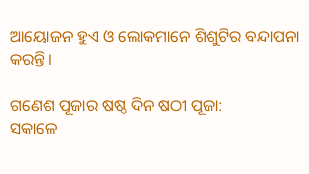ଆୟୋଜନ ହୁଏ ଓ ଲୋକମାନେ ଶିଶୁଟିର ବନ୍ଦାପନା କରନ୍ତି।

ଗଣେଶ ପୂଜାର ଷଷ୍ଠ ଦିନ ଷଠୀ ପୂଜା:
ସକାଳେ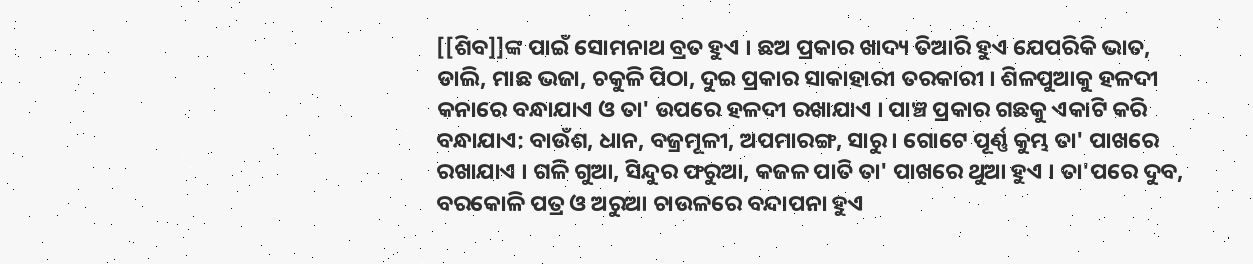[[ଶିବ]]ଙ୍କ ପାଇଁ ସୋମନାଥ ବ୍ରତ ହୁଏ । ଛଅ ପ୍ରକାର ଖାଦ୍ୟ ତିଆରି ହୁଏ ଯେପରିକି ଭାତ, ଡାଲି, ମାଛ ଭଜା, ଚକୁଳି ପିଠା, ଦୁଇ ପ୍ରକାର ସାକାହାରୀ ତରକାରୀ । ଶିଳପୁଆକୁ ହଳଦୀ କନାରେ ବନ୍ଧାଯାଏ ଓ ତା' ଉପରେ ହଳଦୀ ରଖାଯାଏ । ପାଞ୍ଚ ପ୍ରକାର ଗଛକୁ ଏକାଟି କରି ବନ୍ଧାଯାଏ: ବାଉଁଶ, ଧାନ, ବଜ୍ରମୂଳୀ, ଅପମାରଙ୍ଗ, ସାରୁ । ଗୋଟେ ପୂର୍ଣ୍ଣ କୁମ୍ଭ ତା' ପାଖରେ ରଖାଯାଏ । ଗଳି ଗୁଆ, ସିନ୍ଦୁର ଫରୁଆ, କଜଳ ପାତି ତା' ପାଖରେ ଥୁଆ ହୁଏ । ତା'ପରେ ଦୁବ, ବରକୋଳି ପତ୍ର ଓ ଅରୁଆ ଚାଉଳରେ ବନ୍ଦାପନା ହୁଏ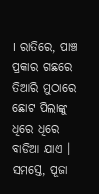। ରାତିରେ, ପାଞ୍ଚ ପ୍ରକାର ଗଛରେ ତିଆରି ମୁଠାରେ ଛୋଟ ପିଲାଙ୍କୁ ଧିରେ ଧିରେ ବାଡିଆ ଯାଏ । ସମସ୍ତେ, ପୂଜା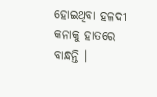ହୋଇଥିବା ହଳଦୀ କନାକୁ ହାତରେ ବାନ୍ଧନ୍ତି ।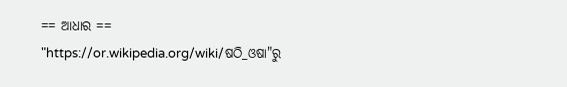== ଆଧାର ==
"https://or.wikipedia.org/wiki/ଷଠି_ଓଷା"ରୁ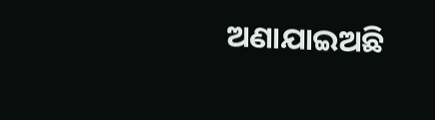ଅଣାଯାଇଅଛି